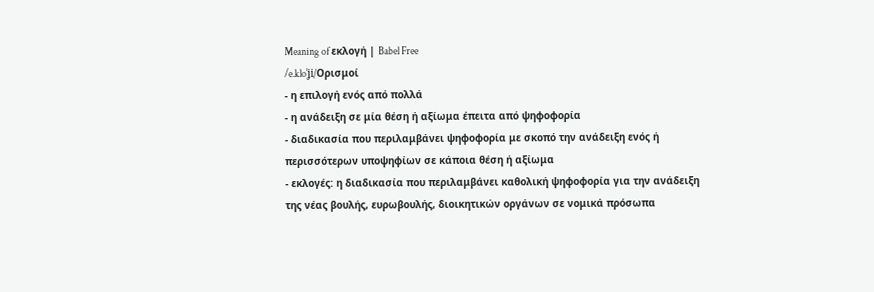Meaning of εκλογή | Babel Free
/e.kloˈʝi/Ορισμοί
- η επιλογή ενός από πολλά
- η ανάδειξη σε μία θέση ή αξίωμα έπειτα από ψηφοφορία
- διαδικασία που περιλαμβάνει ψηφοφορία με σκοπό την ανάδειξη ενός ή περισσότερων υποψηφίων σε κάποια θέση ή αξίωμα
- εκλογές: η διαδικασία που περιλαμβάνει καθολική ψηφοφορία για την ανάδειξη της νέας βουλής, ευρωβουλής, διοικητικών οργάνων σε νομικά πρόσωπα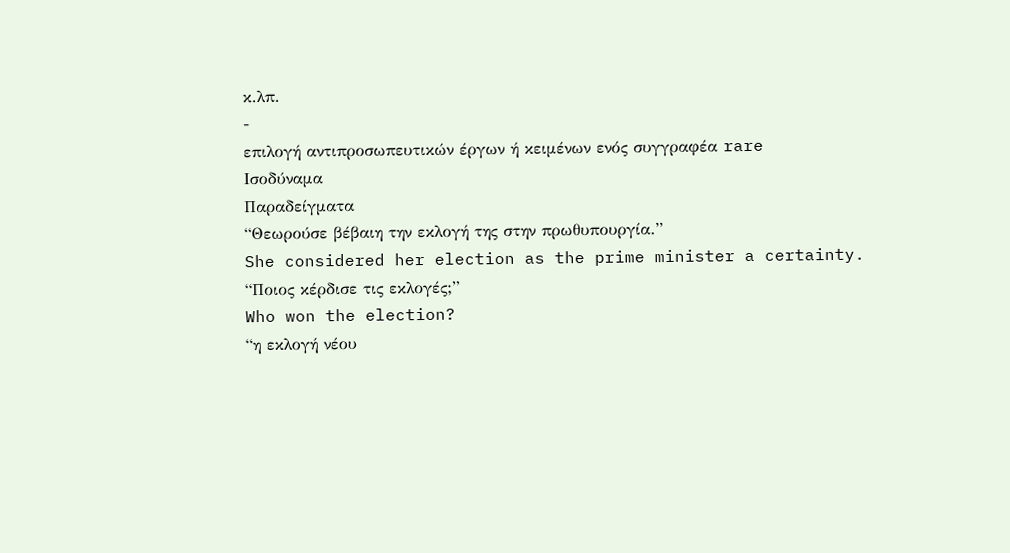κ.λπ.
-
επιλογή αντιπροσωπευτικών έργων ή κειμένων ενός συγγραφέα rare
Ισοδύναμα
Παραδείγματα
“Θεωρούσε βέβαιη την εκλογή της στην πρωθυπουργία.”
She considered her election as the prime minister a certainty.
“Ποιος κέρδισε τις εκλογές;”
Who won the election?
“η εκλογή νέου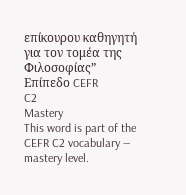επίκουρου καθηγητή για τον τομέα της Φιλοσοφίας”
Επίπεδο CEFR
C2
Mastery
This word is part of the CEFR C2 vocabulary — mastery level.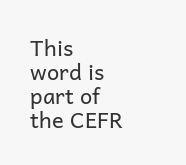This word is part of the CEFR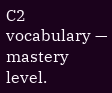C2 vocabulary — mastery level.